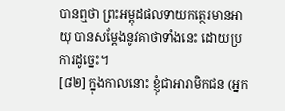បានឮថា ព្រះអម្ពុដផលទាយកត្ថេរមានអាយុ បានសម្តែងនូវគាថាទាំងនេះ ដោយប្រការដូច្នេះ។
[៨២] ក្នុងកាលនោះ ខ្ញុំជាអារាមិកជន (អ្នក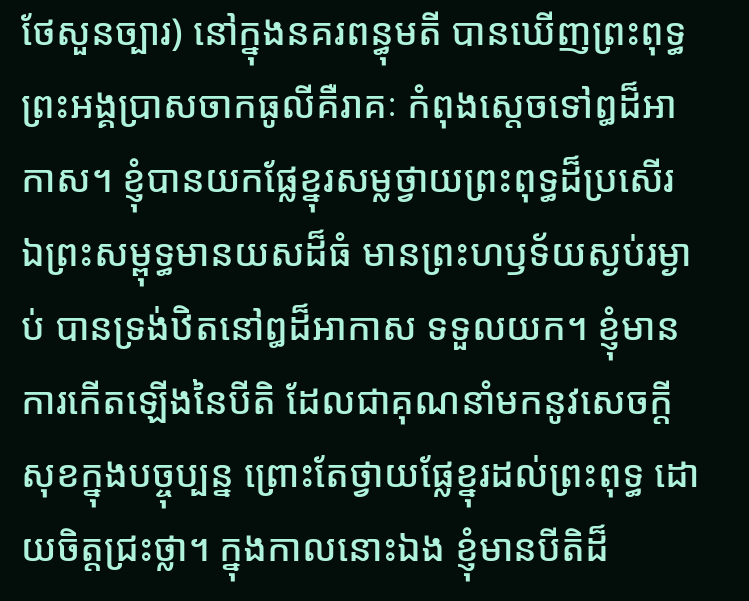ថែសួនច្បារ) នៅក្នុងនគរពន្ធុមតី បានឃើញព្រះពុទ្ធ ព្រះអង្គប្រាសចាកធូលីគឺរាគៈ កំពុងស្តេចទៅឰដ៏អាកាស។ ខ្ញុំបានយកផ្លែខ្នុរសម្លថ្វាយព្រះពុទ្ធដ៏ប្រសើរ ឯព្រះសម្ពុទ្ធមានយសដ៏ធំ មានព្រះហឫទ័យស្ងប់រម្ងាប់ បានទ្រង់ឋិតនៅឰដ៏អាកាស ទទួលយក។ ខ្ញុំមានការកើតឡើងនៃបីតិ ដែលជាគុណនាំមកនូវសេចក្តីសុខក្នុងបច្ចុប្បន្ន ព្រោះតែថ្វាយផ្លែខ្នុរដល់ព្រះពុទ្ធ ដោយចិត្តជ្រះថ្លា។ ក្នុងកាលនោះឯង ខ្ញុំមានបីតិដ៏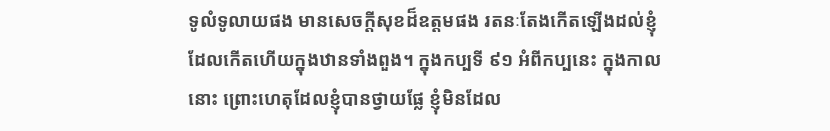ទូលំទូលាយផង មានសេចក្តីសុខដ៏ឧត្តមផង រតនៈតែងកើតឡើងដល់ខ្ញុំ ដែលកើតហើយក្នុងឋានទាំងពួង។ ក្នុងកប្បទី ៩១ អំពីកប្បនេះ ក្នុងកាលនោះ ព្រោះហេតុដែលខ្ញុំបានថ្វាយផ្លែ ខ្ញុំមិនដែល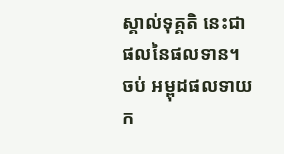ស្គាល់ទុគ្គតិ នេះជាផលនៃផលទាន។
ចប់ អម្ពុដផលទាយក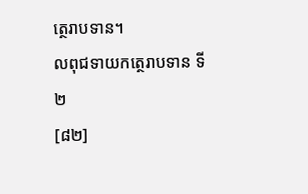ត្ថេរាបទាន។
លពុជទាយកត្ថេរាបទាន ទី២
[៨២]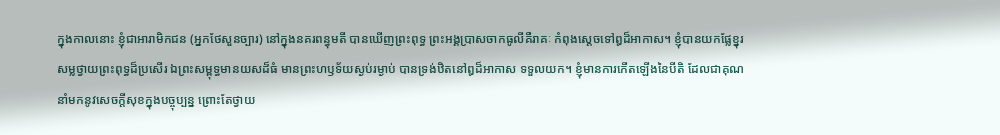ក្នុងកាលនោះ ខ្ញុំជាអារាមិកជន (អ្នកថែសួនច្បារ) នៅក្នុងនគរពន្ធុមតី បានឃើញព្រះពុទ្ធ ព្រះអង្គប្រាសចាកធូលីគឺរាគៈ កំពុងស្តេចទៅឰដ៏អាកាស។ ខ្ញុំបានយកផ្លែខ្នុរសម្លថ្វាយព្រះពុទ្ធដ៏ប្រសើរ ឯព្រះសម្ពុទ្ធមានយសដ៏ធំ មានព្រះហឫទ័យស្ងប់រម្ងាប់ បានទ្រង់ឋិតនៅឰដ៏អាកាស ទទួលយក។ ខ្ញុំមានការកើតឡើងនៃបីតិ ដែលជាគុណនាំមកនូវសេចក្តីសុខក្នុងបច្ចុប្បន្ន ព្រោះតែថ្វាយ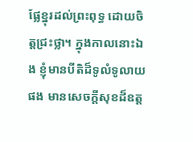ផ្លែខ្នុរដល់ព្រះពុទ្ធ ដោយចិត្តជ្រះថ្លា។ ក្នុងកាលនោះឯង ខ្ញុំមានបីតិដ៏ទូលំទូលាយផង មានសេចក្តីសុខដ៏ឧត្ត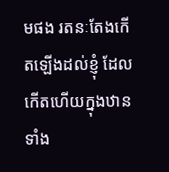មផង រតនៈតែងកើតឡើងដល់ខ្ញុំ ដែលកើតហើយក្នុងឋានទាំង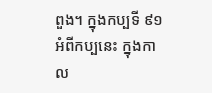ពួង។ ក្នុងកប្បទី ៩១ អំពីកប្បនេះ ក្នុងកាល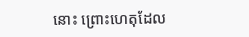នោះ ព្រោះហេតុដែល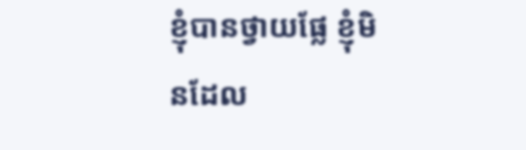ខ្ញុំបានថ្វាយផ្លែ ខ្ញុំមិនដែល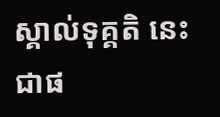ស្គាល់ទុគ្គតិ នេះជាផ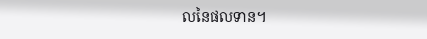លនៃផលទាន។